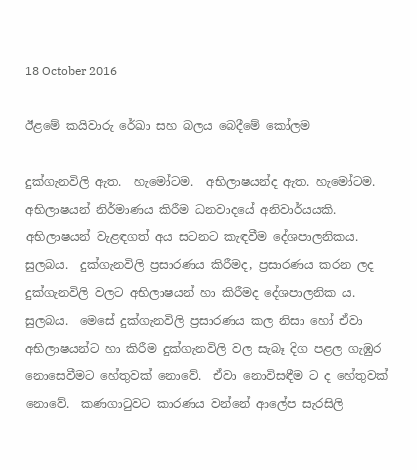18 October 2016

ඊළමේ කයිවාරු රේඛා සහ බලය බෙදීමේ කෝලම

දුක්ගැනවිලි ඇත.  හැමෝටම.  අභිලාෂයන්ද ඇත. හැමෝටම.  අභිලාෂයන් නිර්මාණය කිරීම ධනවාදයේ අනිවාර්යයකි.  අභිලාෂයන් වැළඳගත් අය සටනට කැඳවීම දේශපාලනිකය.  සුලබය.  දුක්ගැනවිලි ප්‍රසාරණය කිරීමද, ප්‍රසාරණය කරන ලද දුක්ගැනවිලි වලට අභිලාෂයන් හා කිරීමද දේශපාලනික ය. සුලබය.  මෙසේ දුක්ගැනවිලි ප්‍රසාරණය කල නිසා හෝ ඒවා අභිලාෂයන්ට හා කිරීම දුක්ගැනවිලි වල සැබෑ දිග පළල ගැඹුර නොසෙවීමට හේතුවක් නොවේ.  ඒවා නොවිසඳීම ට ද හේතුවක් නොවේ.  කණගාටුවට කාරණය වන්නේ ආලේප සැරසිලි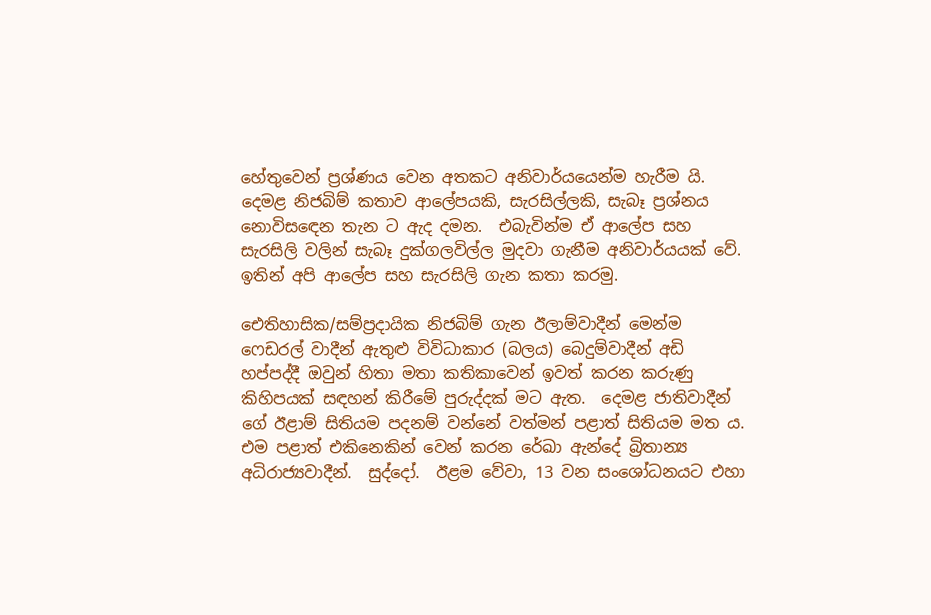හේතුවෙන් ප්‍රශ්ණය වෙන අතකට අනිවාර්යයෙන්ම හැරීම යි.  දෙමළ නිජබිම් කතාව ආලේපයකි, සැරසිල්ලකි, සැබෑ ප්‍රශ්නය නොවිසඳෙන තැන ට ඇද දමන.  එබැවින්ම ඒ ආලේප සහ සැරසිලි වලින් සැබෑ දුක්ගලවිල්ල මුදවා ගැනීම අනිවාර්යයක් වේ.  ඉතින් අපි ආලේප සහ සැරසිලි ගැන කතා කරමු.

ඓතිහාසික/සම්ප්‍රදායික නිජබිම් ගැන ඊලාම්වාදීන් මෙන්ම ෆෙඩරල් වාදීන් ඇතුළු විවිධාකාර (බලය) බෙදුම්වාදීන් අඩි හප්පද්දී ඔවුන් හිතා මතා කතිකාවෙන් ඉවත් කරන කරුණු කිහිපයක් සඳහන් කිරීමේ පුරුද්දක් මට ඇත.  දෙමළ ජාතිවාදීන් ගේ ඊළාම් සිතියම පදනම් වන්නේ වත්මන් පළාත් සිතියම මත ය.  එම පළාත් එකිනෙකින් වෙන් කරන රේඛා ඇන්දේ බ්‍රිතාන්‍ය අධිරාජ්‍යවාදීන්.  සුද්දෝ.  ඊළම වේවා, 13 වන සංශෝධනයට එහා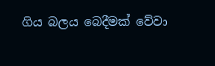ගිය බලය බෙදීමක් වේවා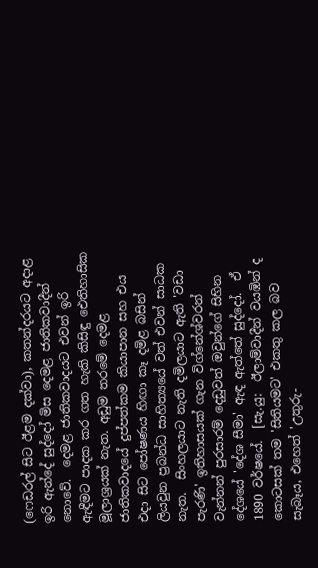(ෆෙඩරල් සිට ඊළම දක්වා), කතන්දරයට අදාළ ඉරි ඇන්දේ සුද්දෝ මිස දෙමළ ජාතිකවාදීන් නොවේ.  දෙමළ ජාතිකවාදයට එවන් ඉරි ඇඳීමට පාදක කර ගත හැකි කිසිඳු ඓතිහාසික මූලාශ්‍රයක් නැත. අඩුම තරමේ දෙමළ ජාතිකවාදයේ දුප්පත්කම කියාපාන සහ එය එදා සිට පෝෂණය හිඟා කෑ දමිළ බසින් ලියවුන ප්‍රබන්ධ සාහිත්‍යයේ වත් එවන් සාධක නැත.  සිංහලයාට නැති දමිලයාට ඇති 'වඩා පැරණි' ඉතිහාසයක් ගැන විග්නේශ්වරන් වැන්නන් පුරසාරම් දෙඩුවත් ඔවුන්ගේ සිහින දේශයේ 'දේශ සීමා' ඇඳ ඇත්තේ සුද්දෝ.  ඒ 1890 වර්ෂයේ.  [සැ.යු:  ඊලාම්වාදීන් වයඹින් ද කොටසක් තම 'සිතියමට' එකතු කල බව සැබෑය, එහෙත් 'උතුරු-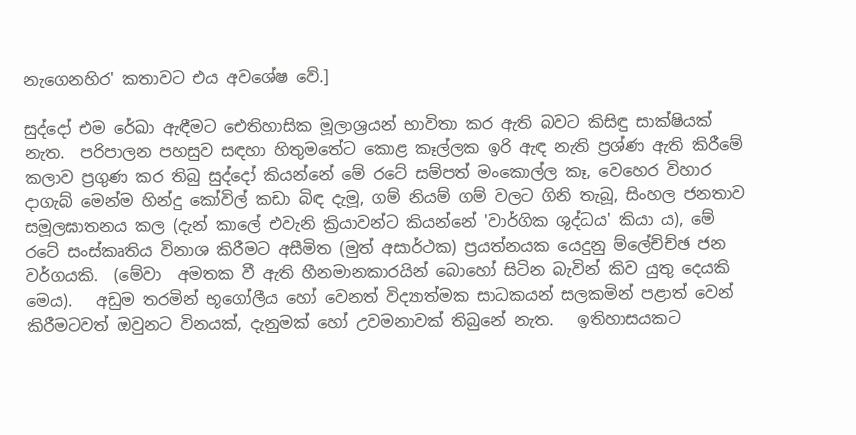නැගෙනහිර' කතාවට එය අවශේෂ වේ.]

සුද්දෝ එම රේඛා ඇඳීමට ඓතිහාසික මූලාශ්‍රයන් භාවිතා කර ඇති බවට කිසිඳු සාක්ෂියක් නැත.  පරිපාලන පහසුව සඳහා හිතුමතේට කොළ කෑල්ලක ඉරි ඇඳ නැති ප්‍රශ්ණ ඇති කිරීමේ කලාව ප්‍රගුණ කර තිබු සුද්දෝ කියන්නේ මේ රටේ සම්පත් මංකොල්ල කෑ, වෙහෙර විහාර දාගැබ් මෙන්ම හින්දු කෝවිල් කඩා බිඳ දැමූ, ගම් නියම් ගම් වලට ගිනි තැබූ, සිංහල ජනතාව සමූලඝාතනය කල (දැන් කාලේ එවැනි ක්‍රියාවන්ට කියන්නේ 'වාර්ගික ශුද්ධය' කියා ය), මේ රටේ සංස්කෘතිය විනාශ කිරීමට අසීමිත (මුත් අසාර්ථක) ප්‍රයත්නයක යෙදුනු ම්ලේච්ච්ඡ ජන වර්ගයකි.  (මේවා  අමතක වී ඇති හීනමානකාරයින් බොහෝ සිටින බැවින් කිව යුතු දෙයකි මෙය).   අඩුම තරමින් භූගෝලීය හෝ වෙනත් විද්‍යාත්මක සාධකයන් සලකමින් පළාත් වෙන් කිරීමටවත් ඔවුනට විනයක්, දැනුමක් හෝ උවමනාවක් තිබුනේ නැත.   ඉතිහාසයකට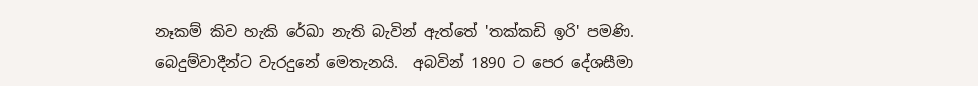නෑකම් කිව හැකි රේඛා නැති බැවින් ඇත්තේ 'තක්කඩි ඉරි' පමණි.  බෙදුම්වාදීන්ට වැරදුනේ මෙතැනයි.  අබවින් 1890 ට පෙර දේශසීමා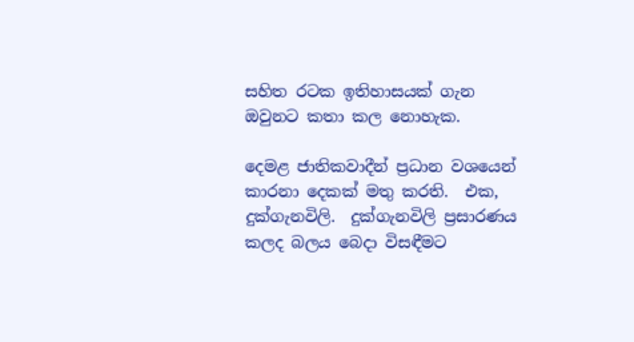සහිත රටක ඉතිහාසයක් ගැන ඔවුනට කතා කල නොහැක.

දෙමළ ජාතිකවාදීන් ප්‍රධාන වශයෙන් කාරනා දෙකක් මතු කරති.  එක, දුක්ගැනවිලි.  දුක්ගැනවිලි ප්‍රසාරණය කලද බලය බෙදා විසඳීමට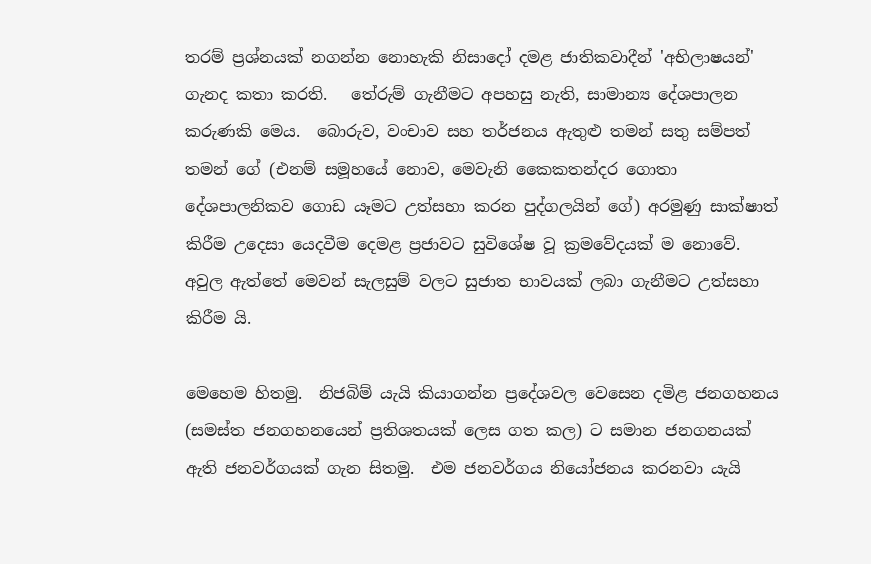තරම් ප්‍රශ්නයක් නගන්න නොහැකි නිසාදෝ දමළ ජාතිකවාදීන් 'අභිලාෂයන්' ගැනද කතා කරති.   තේරුම් ගැනීමට අපහසු නැති, සාමාන්‍ය දේශපාලන කරුණකි මෙය.  බොරුව, වංචාව සහ තර්ජනය ඇතුළු තමන් සතු සම්පත් තමන් ගේ (එනම් සමූහයේ නොව, මෙවැනි කෛකතන්දර ගොතා දේශපාලනිකව ගොඩ යෑමට උත්සහා කරන පුද්ගලයින් ගේ) අරමුණු සාක්ෂාත් කිරීම උදෙසා යෙදවීම දෙමළ ප්‍රජාවට සුවිශේෂ වූ ක්‍රමවේදයක් ම නොවේ.  අවුල ඇත්තේ මෙවන් සැලසුම් වලට සුජාත භාවයක් ලබා ගැනීමට උත්සහා කිරීම යි.

මෙහෙම හිතමු.  නිජබිම් යැයි කියාගන්න ප්‍රදේශවල වෙසෙන දමිළ ජනගහනය (සමස්ත ජනගහනයෙන් ප්‍රතිශතයක් ලෙස ගත කල) ට සමාන ජනගනයක් ඇති ජනවර්ගයක් ගැන සිතමු.  එම ජනවර්ගය නියෝජනය කරනවා යැයි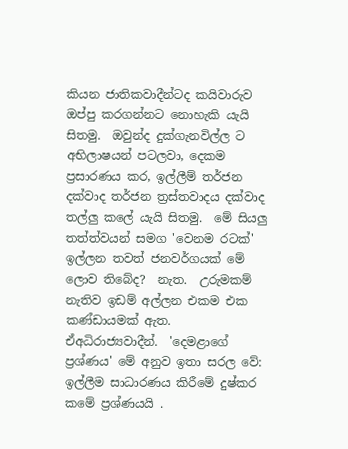කියන ජාතිකවාදීන්ටද කයිවාරුව ඔප්පු කරගන්නට නොහැකි යැයි සිතමු.  ඔවුන්ද දුක්ගැනවිල්ල ට අභිලාෂයන් පටලවා, දෙකම ප්‍රසාරණය කර, ඉල්ලීම් තර්ජන දක්වාද තර්ජන ත්‍රස්තවාදය දක්වාද තල්ලු කලේ යැයි සිතමු.  මේ සියලු තත්ත්වයන් සමග 'වෙනම රටක්' ඉල්ලන තවත් ජනවර්ගයක් මේ ලොව තිබේද?  නැත.  උරුමකම් නැතිව ඉඩම් අල්ලන එකම එක කණ්ඩායමක් ඇත.  ඒඅධිරාජ්‍යවාදීන්.  'දෙමළාගේ ප්‍රශ්ණය' මේ අනුව ඉතා සරල වේ:  ඉල්ලීම සාධාරණය කිරීමේ දුෂ්කර කමේ ප්‍රශ්ණයයි .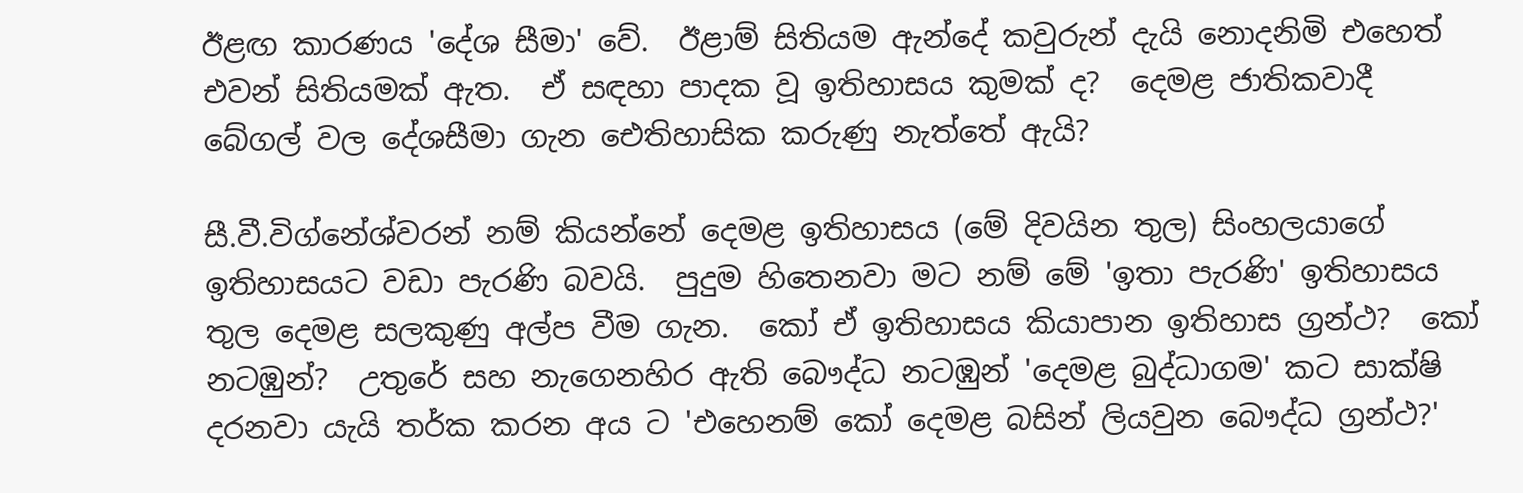ඊළඟ කාරණය 'දේශ සීමා' වේ.  ඊළාම් සිතියම ඇන්දේ කවුරුන් දැයි නොදනිමි එහෙත් එවන් සිතියමක් ඇත.  ඒ සඳහා පාදක වූ ඉතිහාසය කුමක් ද?  දෙමළ ජාතිකවාදී බේගල් වල දේශසීමා ගැන ඓතිහාසික කරුණු නැත්තේ ඇයි?

සී.වී.විග්නේශ්වරන් නම් කියන්නේ දෙමළ ඉතිහාසය (මේ දිවයින තුල) සිංහලයාගේ ඉතිහාසයට වඩා පැරණි බවයි.  පුදුම හිතෙනවා මට නම් මේ 'ඉතා පැරණි' ඉතිහාසය තුල දෙමළ සලකුණු අල්ප වීම ගැන.  කෝ ඒ ඉතිහාසය කියාපාන ඉතිහාස ග්‍රන්ථ?  කෝ නටඹුන්?  උතුරේ සහ නැගෙනහිර ඇති බෞද්ධ නටඹුන් 'දෙමළ බුද්ධාගම' කට සාක්ෂි දරනවා යැයි තර්ක කරන අය ට 'එහෙනම් කෝ දෙමළ බසින් ලියවුන බෞද්ධ ග්‍රන්ථ?'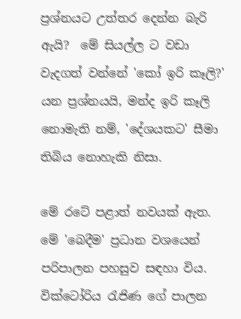ප්‍රශ්නයට උත්තර දෙන්න බැරි ඇයි?  මේ සියල්ල ට වඩා වැදගත් වන්නේ 'කෝ ඉරි කෑලි?' යන ප්‍රශ්නයයි, මන්ද ඉරි කෑලි නොමැති නම්, 'දේශයකට' සීමා තිබිය නොහැකි නිසා.

මේ රටේ පළාත් නවයක් ඇත.  මේ 'බෙදීම' ප්‍රධාන වශයෙන් පරිපාලන පහසුව සඳහා විය.  වික්ටෝරිය රැජිණ ගේ පාලන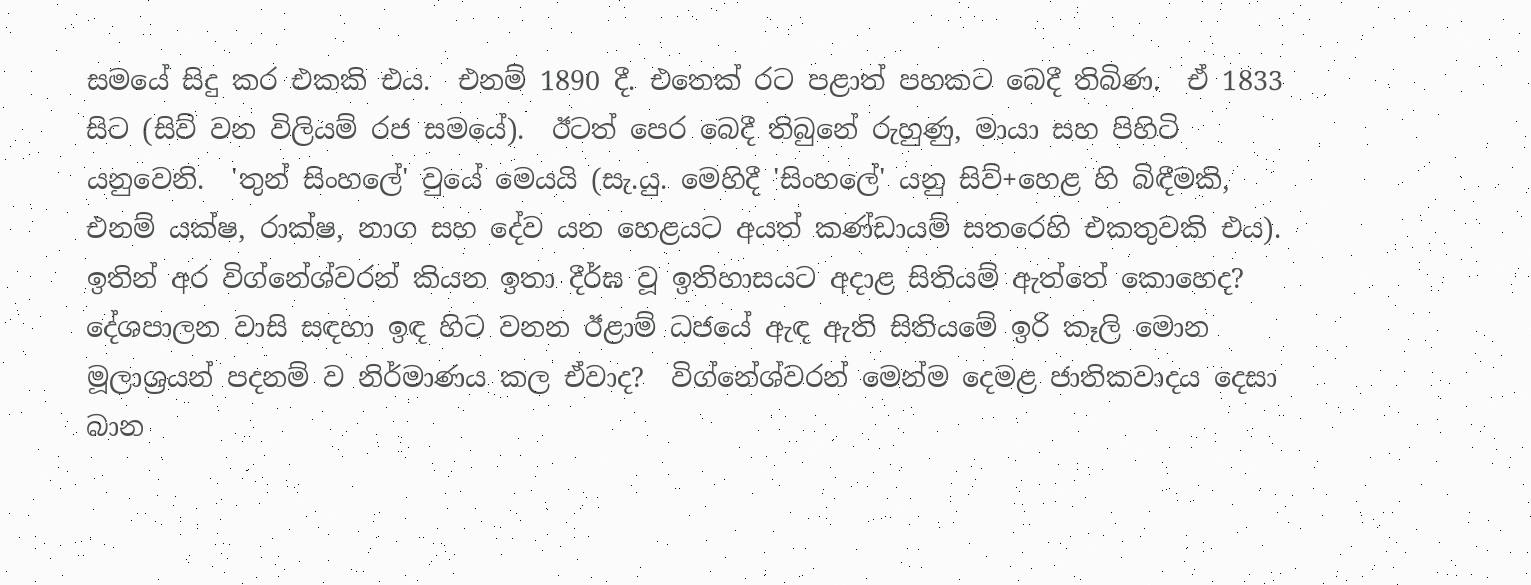සමයේ සිදු කර එකකි එය.  එනම් 1890 දී. එතෙක් රට පළාත් පහකට බෙදී තිබිණ.  ඒ 1833 සිට (සිව් වන විලියම් රජ සමයේ).  ඊටත් පෙර බෙදී තිබුනේ රුහුණු, මායා සහ පිහිටි යනුවෙනි.  'තුන් සිංහලේ' වුයේ මෙයයි (සැ.යු. මෙහිදී 'සිංහලේ' යනු සිව්+හෙළ හි බිඳීමකි, එනම් යක්ෂ, රාක්ෂ, නාග සහ දේව යන හෙළයට අයත් කණ්ඩායම් සතරෙහි එකතුවකි එය).  ඉතින් අර විග්නේශ්වරන් කියන ඉතා දීර්ඝ වූ ඉතිහාසයට අදාළ සිතියම් ඇත්තේ කොහෙද?  දේශපාලන වාසි සඳහා ඉඳ හිට වනන ඊළාම් ධජයේ ඇඳ ඇති සිතියමේ ඉරි කෑලි මොන මූලාශ්‍රයන් පදනම් ව නිර්මාණය කල ඒවාද?  විග්නේශ්වරන් මෙන්ම දෙමළ ජාතිකවාදය දෙසා බාන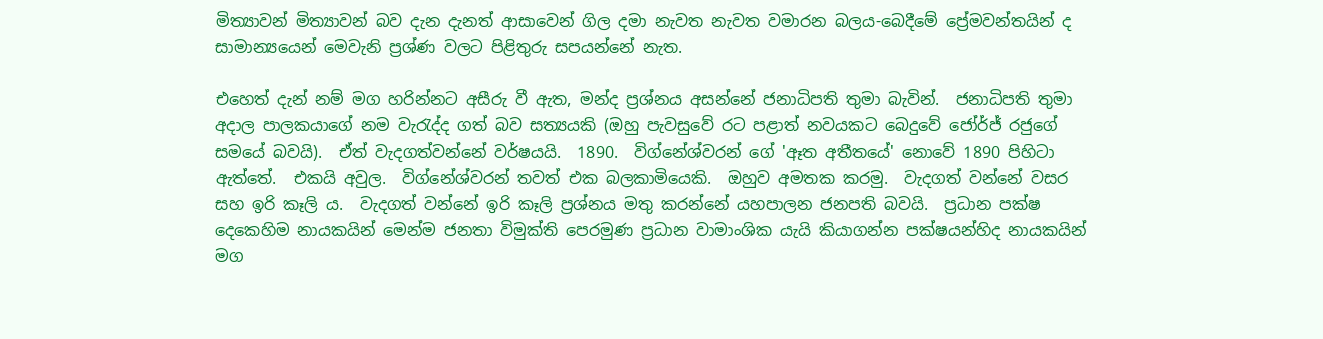මිත්‍යාවන් මිත්‍යාවන් බව දැන දැනත් ආසාවෙන් ගිල දමා නැවත නැවත වමාරන බලය-බෙදීමේ ප්‍රේමවන්තයින් ද සාමාන්‍යයෙන් මෙවැනි ප්‍රශ්ණ වලට පිළිතුරු සපයන්නේ නැත.

එහෙත් දැන් නම් මග හරින්නට අසීරු වී ඇත, මන්ද ප්‍රශ්නය අසන්නේ ජනාධිපති තුමා බැවින්.  ජනාධිපති තුමා අදාල පාලකයාගේ නම වැරැද්ද ගත් බව සත්‍යයකි (ඔහු පැවසුවේ රට පළාත් නවයකට බෙදුවේ ජෝර්ජ් රජුගේ සමයේ බවයි).  ඒත් වැදගත්වන්නේ වර්ෂයයි.  1890.  විග්නේශ්වරන් ගේ 'ඈත අතීතයේ' නොවේ 1890 පිහිටා ඇත්තේ.  එකයි අවුල.  විග්නේශ්වරන් තවත් එක බලකාමියෙකි.  ඔහුව අමතක කරමු.  වැදගත් වන්නේ වසර සහ ඉරි කෑලි ය.  වැදගත් වන්නේ ඉරි කෑලි ප්‍රශ්නය මතු කරන්නේ යහපාලන ජනපති බවයි.  ප්‍රධාන පක්ෂ දෙකෙහිම නායකයින් මෙන්ම ජනතා විමුක්ති පෙරමුණ ප්‍රධාන වාමාංශික යැයි කියාගන්න පක්ෂයන්හිද නායකයින් මග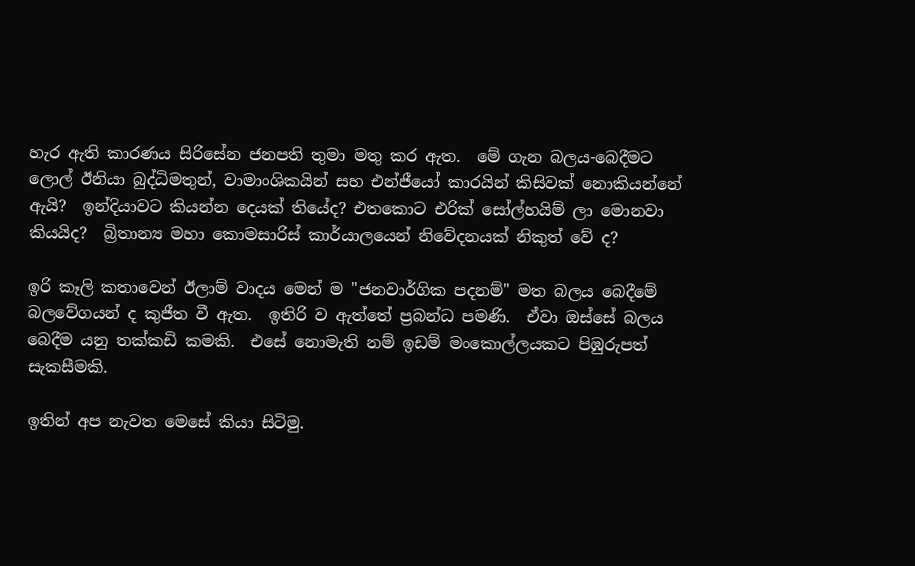හැර ඇති කාරණය සිරිසේන ජනපති තුමා මතු කර ඇත.  මේ ගැන බලය-බෙදීමට ලොල් ඊනියා බුද්ධිමතුන්, වාමාංශිකයින් සහ එන්ජීයෝ කාරයින් කිසිවක් නොකියන්නේ ඇයි?  ඉන්දියාවට කියන්න දෙයක් තියේද? එතකොට එරික් සෝල්හයිම් ලා මොනවා කියයිද?  බ්‍රිතාන්‍ය මහා කොමසාරිස් කාර්යාලයෙන් නිවේදනයක් නිකුත් වේ ද?

ඉරි කෑලි කතාවෙන් ඊලාම් වාදය මෙන් ම "ජනවාර්ගික පදනම්" මත බලය බෙදීමේ බලවේගයන් ද කුජීත වී ඇත.  ඉතිරි ව ඇත්තේ ප්‍රබන්ධ පමණි.  ඒවා ඔස්සේ බලය බෙදීම යනු තක්කඩි කමකි.  එසේ නොමැති නම් ඉඩම් මංකොල්ලයකට පිඹුරුපත් සැකසීමකි.

ඉතින් අප නැවත මෙසේ කියා සිටිමු.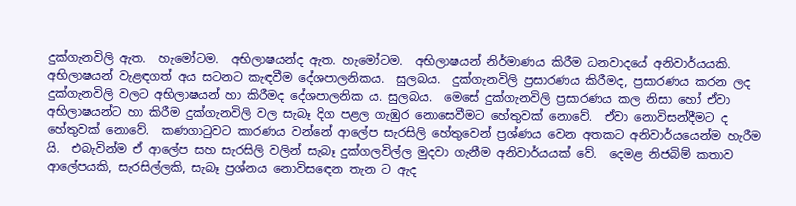දුක්ගැනවිලි ඇත.  හැමෝටම.  අභිලාෂයන්ද ඇත. හැමෝටම.  අභිලාෂයන් නිර්මාණය කිරීම ධනවාදයේ අනිවාර්යයකි.  අභිලාෂයන් වැළඳගත් අය සටනට කැඳවීම දේශපාලනිකය.  සුලබය.  දුක්ගැනවිලි ප්‍රසාරණය කිරීමද, ප්‍රසාරණය කරන ලද දුක්ගැනවිලි වලට අභිලාෂයන් හා කිරීමද දේශපාලනික ය. සුලබය.  මෙසේ දුක්ගැනවිලි ප්‍රසාරණය කල නිසා හෝ ඒවා අභිලාෂයන්ට හා කිරීම දුක්ගැනවිලි වල සැබෑ දිග පළල ගැඹුර නොසෙවීමට හේතුවක් නොවේ.  ඒවා නොවිසන්දීමට ද හේතුවක් නොවේ.  කණගාටුවට කාරණය වන්නේ ආලේප සැරසිලි හේතුවෙන් ප්‍රශ්ණය වෙන අතකට අනිවාර්යයෙන්ම හැරීම යි.  එබැවින්ම ඒ ආලේප සහ සැරසිලි වලින් සැබෑ දුක්ගලවිල්ල මුදවා ගැනීම අනිවාර්යයක් වේ.  දෙමළ නිජබිම් කතාව ආලේපයකි, සැරසිල්ලකි, සැබෑ ප්‍රශ්නය නොවිසඳෙන තැන ට ඇද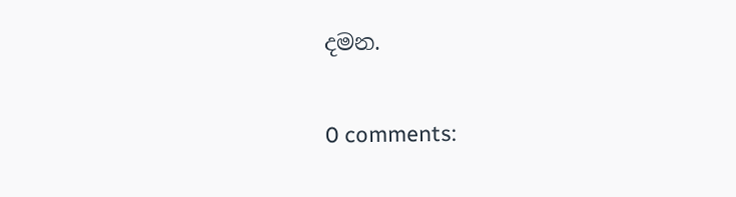දමන.

0 comments: